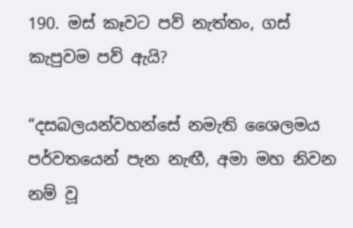190. මස් කෑවට පව් නැත්තං, ගස් කැපුවම පව් ඇයි?

“දසබලයන්වහන්සේ නමැති ශෛලමය පර්වතයෙන් පැන නැඟී, අමා මහ නිවන නම් වූ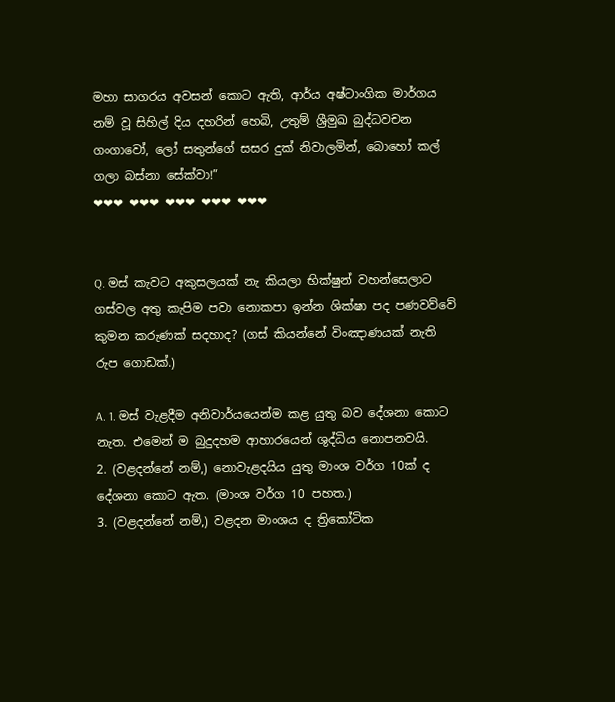මහා සාගරය අවසන් කොට ඇති, ආර්ය අෂ්ටාංගික මාර්ගය නම් වූ සිහිල් දිය දහරින් හෙබි, උතුම් ශ්‍රීමුඛ බුද්ධවචන ගංගාවෝ, ලෝ සතුන්ගේ සසර දුක් නිවාලමින්, බොහෝ කල් ගලා බස්නා සේක්වා!”
❤❤❤ ❤❤❤ ❤❤❤ ❤❤❤ ❤❤❤


Q. මස් කැවට අකුසලයක් නැ කියලා භික්ෂුන් වහන්සෙලාට ගස්වල අතු කැපිම පවා නොකපා ඉන්න ශික්ෂා පද පණවව්වේ කුමන කරුණක් සදහාද? (ගස් කියන්නේ විංඤාණයක් නැති රුප ගොඩක්.)

A. 1. මස් වැළදීම අනිවාර්යයෙන්ම කළ යුතු බව දේශනා කොට නැත. එමෙන් ම බුදුදහම ආහාරයෙන් ශුද්ධිය නොපනවයි.
2. (වළදන්නේ නම්,) නොවැළදයිය යුතු මාංශ වර්ග 10ක් ද දේශනා කොට ඇත. (මාංශ වර්ග 10 පහත.)
3. (වළදන්නේ නම්,) වළදන මාංශය ද ත්‍රිකෝටික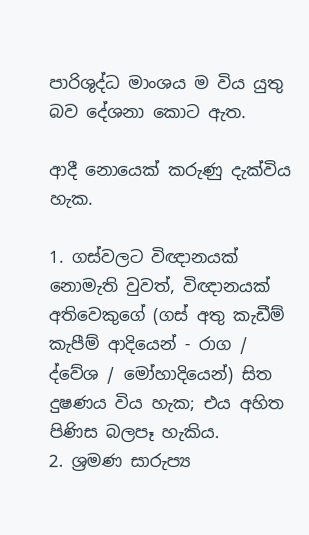පාරිශුද්ධ මාංශය ම විය යුතු බව දේශනා කොට ඇත.

ආදී නොයෙක් කරුණු දැක්විය හැක.

1. ගස්වලට විඥානයක් නොමැති වුවත්, විඥානයක් අතිවෙකුගේ (ගස් අතු කැඩීම් කැපීම් ආදියෙන් - රාග / ද්වේශ / මෝහාදියෙන්) සිත දුෂණය විය හැක; එය අහිත පිණිස බලපෑ හැකිය.
2. ශ්‍රමණ සාරුප්‍ය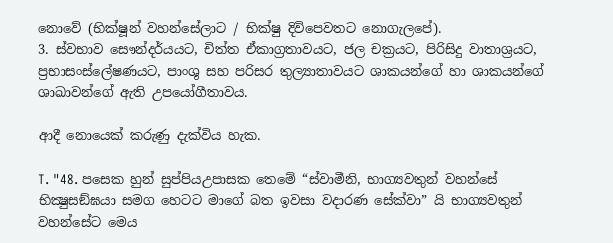නොවේ (භික්ෂූන් වහන්සේලාට / භික්ෂු දිවිපෙවතට නොගැලපේ).
3. ස්වභාව සෞන්දර්යයට, චිත්ත ඒකාග්‍රතාවයට, ජල චක්‍රයට, පිරිසිදු වාතාශ්‍රයට, ප්‍රභාසංස්ලේෂණයට, පාංශු සහ පරිසර තුල්‍යාතාවයට ශාකයන්ගේ හා ශාකයන්ගේ ශාඛාවන්ගේ ඇති උපයෝගීතාවය.

ආදී නොයෙක් කරුණු දැක්විය හැක.

T. "48. පසෙක හුන් සුප්පියඋපාසක තෙමේ “ස්වාමීනි, භාග්‍යවතුන් වහන්සේ භික්‍ෂුසඞ්ඝයා සමග හෙටට මාගේ බත ඉවසා වදාරණ සේක්වා” යි භාග්‍යවතුන් වහන්සේට මෙය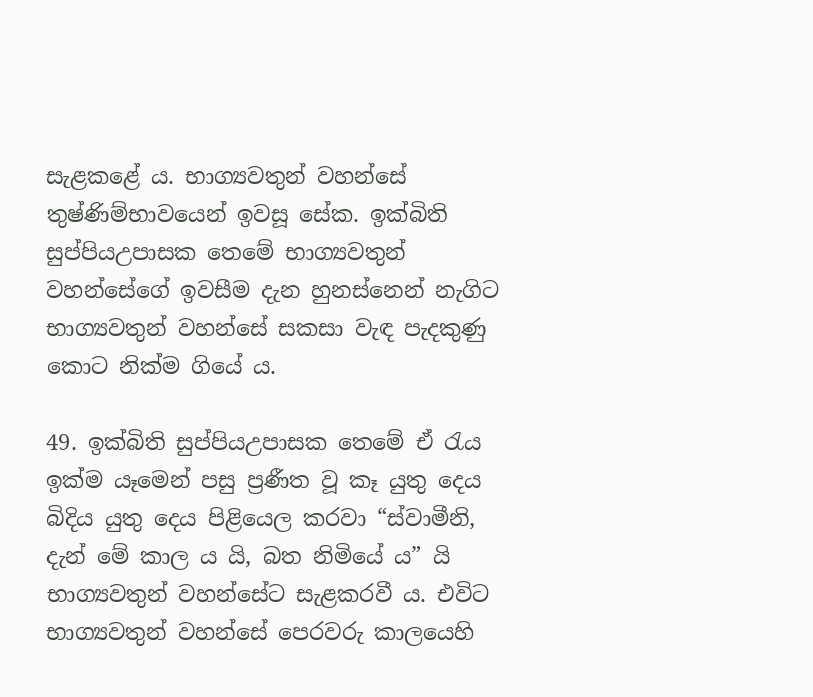සැළකළේ ය. භාග්‍යවතුන් වහන්සේ තුෂ්ණිම්භාවයෙන් ඉවසූ සේක. ඉක්බිති සුප්පියඋපාසක තෙමේ භාග්‍යවතුන් වහන්සේගේ ඉවසීම දැන හුනස්නෙන් නැගිට භාග්‍යවතුන් වහන්සේ සකසා වැඳ පැදකුණු කොට නික්ම ගියේ ය.

49. ඉක්බිති සුප්පියඋපාසක තෙමේ ඒ රැය ඉක්ම යෑමෙන් පසු ප්‍රණීත වූ කෑ යුතු දෙය බිදිය යුතු දෙය පිළියෙල කරවා “ස්වාමීනි, දැන් මේ කාල ය යි, බත නිමියේ ය” යි භාග්‍යවතුන් වහන්සේට සැළකරවී ය. එවිට භාග්‍යවතුන් වහන්සේ පෙරවරු කාලයෙහි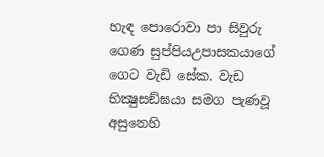හැඳ පොරොවා පා සිවුරු ගෙණ සුප්පියඋපාසකයාගේ ගෙට වැඩි සේක. වැඩ භික්‍ෂුසඞ්ඝයා සමග පැණවූ අසුනෙහි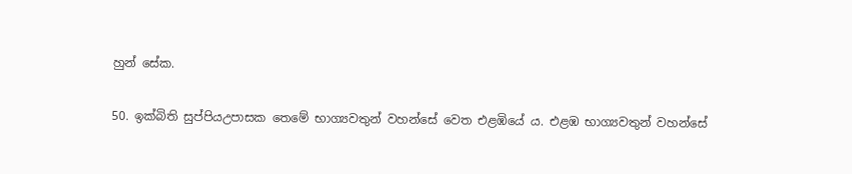හුන් සේක.

50. ඉක්බිති සුප්පියඋපාසක තෙමේ භාග්‍යවතුන් වහන්සේ වෙත එළඹියේ ය. එළඹ භාග්‍යවතුන් වහන්සේ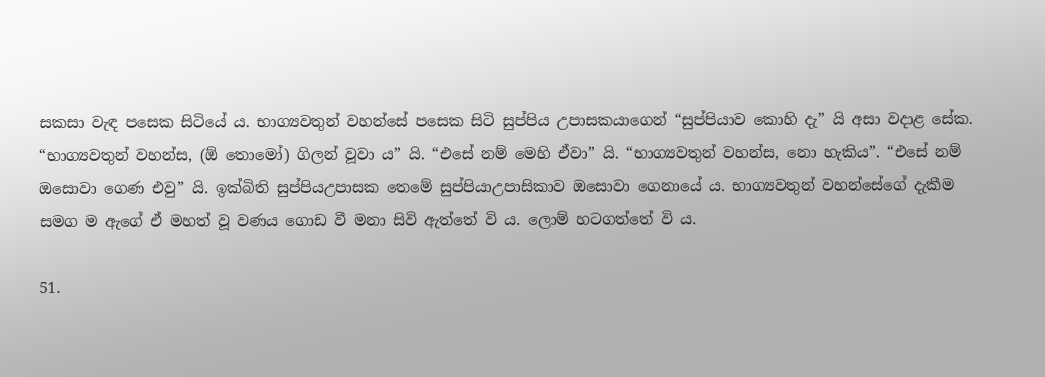සකසා වැඳ පසෙක සිටියේ ය. භාග්‍යවතුන් වහන්සේ පසෙක සිටි සුප්පිය උපාසකයාගෙන් “සුප්පියාව කොහි දැ” යි අසා වදාළ සේක. “භාග්‍යවතුන් වහන්ස, (ඕ තොමෝ) ගිලන් වූවා ය” යි. “එසේ නම් මෙහි ඒවා” යි. “භාග්‍යවතුන් වහන්ස, නො හැකිය”. “එසේ නම් ඔසොවා ගෙණ එවු” යි. ඉක්බිති සුප්පියඋපාසක තෙමේ සුප්පියාඋපාසිකාව ඔසොවා ගෙනායේ ය. භාග්‍යවතුන් වහන්සේගේ දැකීම සමග ම ඇගේ ඒ මහත් වූ වණය ගොඩ වී මනා සිවි ඇත්තේ වි ය. ලොම් හටගත්තේ වි ය.

51.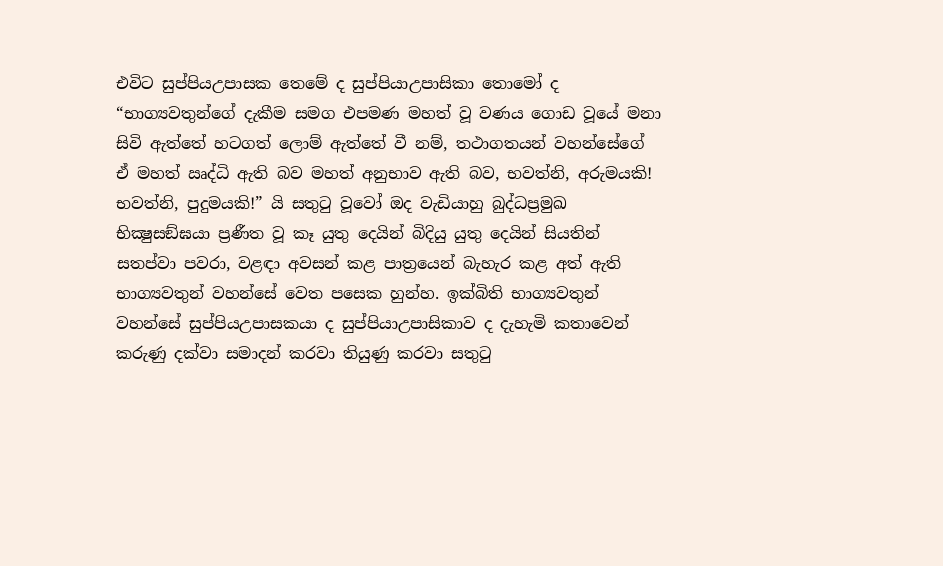එවිට සුප්පියඋපාසක තෙමේ ද සුප්පියාඋපාසිකා තොමෝ ද “භාග්‍යවතුන්ගේ දැකීම සමග එපමණ මහත් වූ වණය ගොඩ වූයේ මනා සිවි ඇත්තේ හටගත් ලොම් ඇත්තේ වී නම්, තථාගතයන් වහන්සේගේ ඒ මහත් ඍද්ධි ඇති බව මහත් අනුභාව ඇති බව, භවත්නි, අරුමයකි! භවත්නි, පුදුමයකි!” යි සතුටු වූවෝ ඔද වැඩියාහු බුද්ධප්‍රමුඛ භික්‍ෂුසඞ්ඝයා ප්‍රණීත වූ කෑ යුතු දෙයින් බිදියු යුතු දෙයින් සියතින් සතප්වා පවරා, වළඳා අවසන් කළ පාත්‍රයෙන් බැහැර කළ අත් ඇති භාග්‍යවතුන් වහන්සේ වෙත පසෙක හුන්හ. ඉක්බිති භාග්‍යවතුන් වහන්සේ සුප්පියඋපාසකයා ද සුප්පියාඋපාසිකාව ද දැහැමි කතාවෙන් කරුණු දක්වා සමාදන් කරවා තියුණු කරවා සතුටු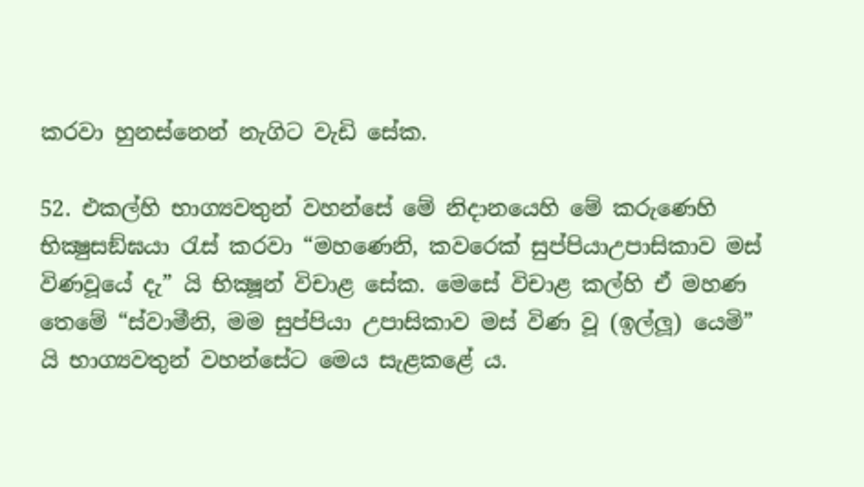කරවා හුනස්නෙන් නැගිට වැඩි සේක.

52. එකල්හි භාග්‍යවතුන් වහන්සේ මේ නිදානයෙහි මේ කරුණෙහි භික්‍ෂුසඞ්ඝයා රැස් කරවා “මහණෙනි, කවරෙක් සුප්පියාඋපාසිකාව මස් විණවූයේ දැ” යි භික්‍ෂූන් විචාළ සේක. මෙසේ විචාළ කල්හි ඒ මහණ තෙමේ “ස්වාමීනි, මම සුප්පියා උපාසිකාව මස් විණ වූ (ඉල්ලූ) යෙමි” යි භාග්‍යවතුන් වහන්සේට මෙය සැළකළේ ය.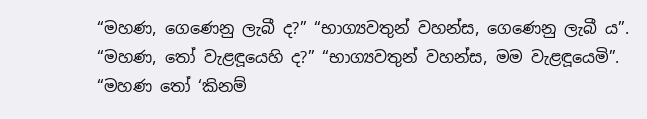“මහණ, ගෙණෙනු ලැබී ද?” “භාග්‍යවතුන් වහන්ස, ගෙණෙනු ලැබී ය”. “මහණ, තෝ වැළඳූයෙහි ද?” “භාග්‍යවතුන් වහන්ස, මම වැළඳූයෙමි”. “මහණ තෝ ‘කිනම්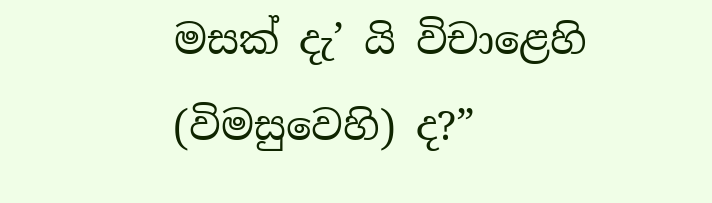මසක් දැ’ යි විචාළෙහි (විමසුවෙහි) ද?”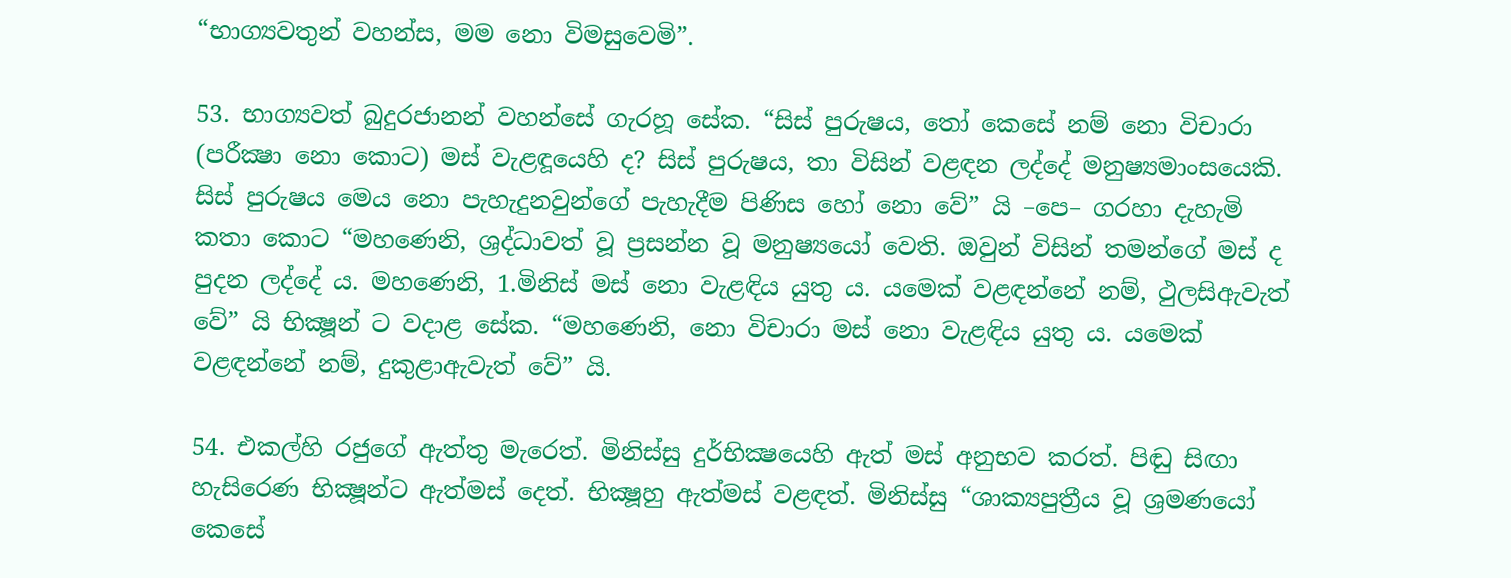“භාග්‍යවතුන් වහන්ස, මම නො විමසුවෙමි”.

53. භාග්‍යවත් බුදුරජානන් වහන්සේ ගැරහූ සේක. “සිස් පුරුෂය, තෝ කෙසේ නම් නො විචාරා (පරීක්‍ෂා නො කොට) මස් වැළඳූයෙහි ද? සිස් පුරුෂය, තා විසින් වළඳන ලද්දේ මනුෂ්‍යමාංසයෙකි. සිස් පුරුෂය මෙය නො පැහැදුනවුන්ගේ පැහැදීම පිණිස හෝ නො වේ” යි –පෙ– ගරහා දැහැමි කතා කොට “මහණෙනි, ශ්‍රද්ධාවත් වූ ප්‍රසන්න වූ මනුෂ්‍යයෝ වෙති. ඔවුන් විසින් තමන්ගේ මස් ද පුදන ලද්දේ ය. මහණෙනි, 1.මිනිස් මස් නො වැළඳිය යුතු ය. යමෙක් වළඳන්නේ නම්, ථුලසිඇවැත් වේ” යි භික්‍ෂූන් ට වදාළ සේක. “මහණෙනි, නො විචාරා මස් නො වැළඳිය යුතු ය. යමෙක් වළඳන්නේ නම්, දුකුළාඇවැත් වේ” යි.

54. එකල්හි රජුගේ ඇත්තු මැරෙත්. මිනිස්සු දුර්භික්‍ෂයෙහි ඇත් මස් අනුභව කරත්. පිඬු සිඟා හැසිරෙණ භික්‍ෂූන්ට ඇත්මස් දෙත්. භික්‍ෂූහු ඇත්මස් වළඳත්. මිනිස්සු “ශාක්‍යපුත්‍රීය වූ ශ්‍රමණයෝ කෙසේ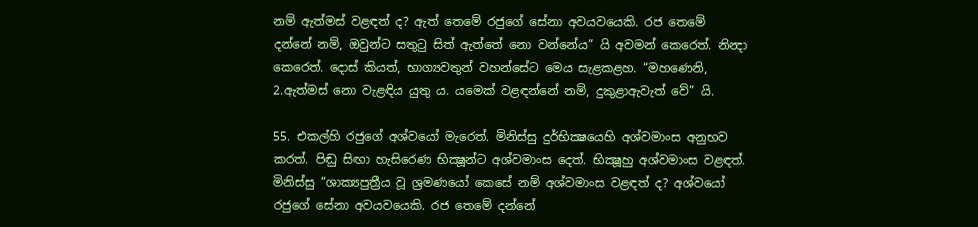නම් ඇත්මස් වළඳත් ද? ඇත් තෙමේ රජුගේ සේනා අවයවයෙකි. රජ තෙමේ දන්නේ නම්, ඔවුන්ට සතුටු සිත් ඇත්තේ නො වන්නේය” යි අවමන් කෙරෙත්. නින්‍දා කෙරෙත්. දොස් කියත්, භාග්‍යවතුන් වහන්සේට මෙය සැළකළහ. “මහණෙනි, 2.ඇත්මස් නො වැළඳිය යුතු ය. යමෙක් වළඳන්නේ නම්, දුකුළාඇවැත් වේ” යි.

55. එකල්හි රජුගේ අශ්වයෝ මැරෙත්. මිනිස්සු දුර්භික්‍ෂයෙහි අශ්වමාංස අනුභව කරත්. පිඬු සිඟා හැසිරෙණ භික්‍ෂූන්ට අශ්වමාංස දෙත්. භික්‍ෂූහු අශ්වමාංස වළඳත්. මිනිස්සු “ශාක්‍යපුත්‍රීය වූ ශ්‍රමණයෝ කෙසේ නම් අශ්වමාංස වළඳත් ද? අශ්වයෝ රජුගේ සේනා අවයවයෙකි. රජ තෙමේ දන්නේ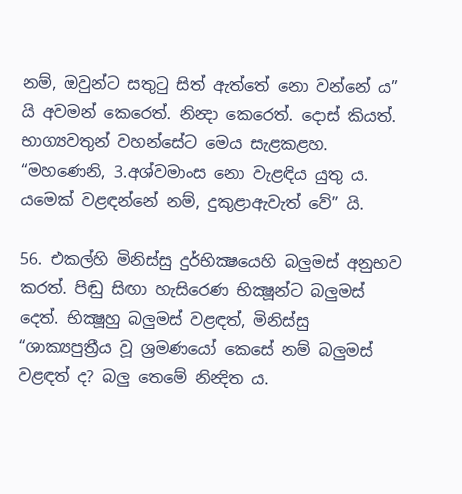නම්, ඔවුන්ට සතුටු සිත් ඇත්තේ නො වන්නේ ය” යි අවමන් කෙරෙත්. නින්‍දා කෙරෙත්. දොස් කියත්. භාග්‍යවතුන් වහන්සේට මෙය සැළකළහ. “මහණෙනි, 3.අශ්වමාංස නො වැළඳිය යුතු ය. යමෙක් වළඳන්නේ නම්, දුකුළාඇවැත් වේ” යි.

56. එකල්හි මිනිස්සු දුර්භික්‍ෂයෙහි බලුමස් අනුභව කරත්. පිඬු සිඟා හැසිරෙණ භික්‍ෂූන්ට බලුමස් දෙත්. භික්‍ෂූහු බලුමස් වළඳත්, මිනිස්සු “ශාක්‍යපුත්‍රීය වූ ශ්‍රමණයෝ කෙසේ නම් බලුමස් වළඳත් ද? බලු තෙමේ නින්‍දිත ය.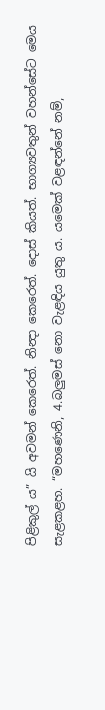පිළිකුල් ය” යි අවමන් කෙරෙත්. නින්‍දා කෙරෙත්. දොස් කියත්. භාග්‍යවතුන් වහන්සේට මෙය සැළකළහ. “මහණෙනි, 4.බලුමස් නො වැළඳිය යුතු ය. යමෙක් වළඳන්නේ නම්,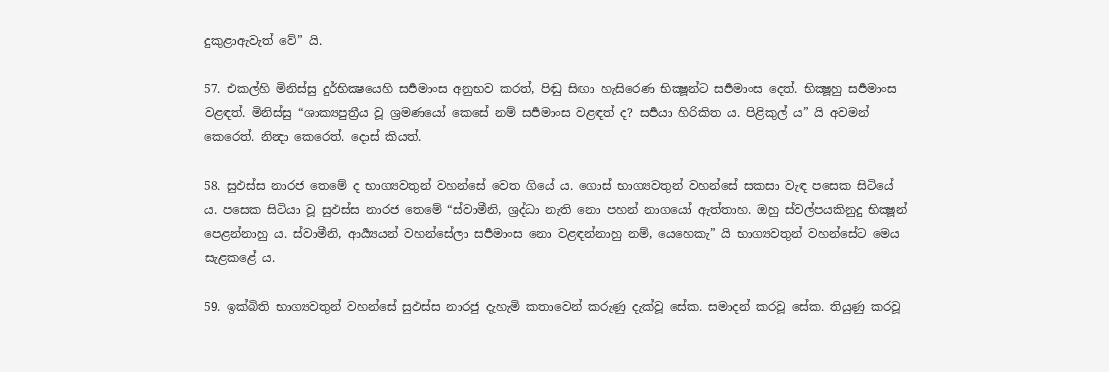දුකුළාඇවැත් වේ” යි.

57. එකල්හි මිනිස්සු දුර්භික්‍ෂයෙහි සර්‍පමාංස අනුභව කරත්, පිඬු සිඟා හැසිරෙණ භික්‍ෂූන්ට සර්‍පමාංස දෙත්. භික්‍ෂූහු සර්‍පමාංස වළඳත්. මිනිස්සු “ශාක්‍යපුත්‍රීය වූ ශ්‍රමණයෝ කෙසේ නම් සර්‍පමාංස වළඳත් ද? සර්‍පයා හිරිකිත ය. පිළිකුල් ය” යි අවමන් කෙරෙත්. නින්‍දා කෙරෙත්. දොස් කියත්.

58. සුඵස්ස නාරජ තෙමේ ද භාග්‍යවතුන් වහන්සේ වෙත ගියේ ය. ගොස් භාග්‍යවතුන් වහන්සේ සකසා වැඳ පසෙක සිටියේ ය. පසෙක සිටියා වූ සුඵස්ස නාරජ තෙමේ “ස්වාමීනි, ශ්‍රද්ධා නැති නො පහන් නාගයෝ ඇත්තාහ. ඔහු ස්වල්පයකිනුදු භික්‍ෂූන් පෙළන්නාහු ය. ස්වාමීනි, ආර්‍ය්‍යයන් වහන්සේලා සර්‍පමාංස නො වළඳන්නාහු නම්, යෙහෙකැ” යි භාග්‍යවතුන් වහන්සේට මෙය සැළකළේ ය.

59. ඉක්බිති භාග්‍යවතුන් වහන්සේ සුඵස්ස නාරජු දැහැමි කතාවෙන් කරුණු දැක්වූ සේක. සමාදන් කරවූ සේක. තියුණු කරවූ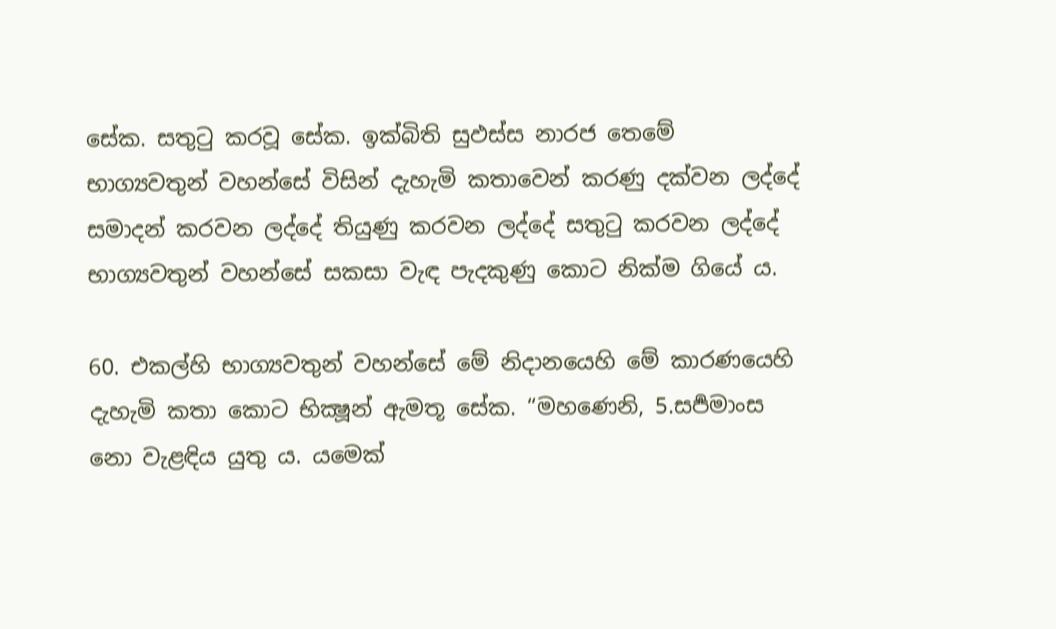සේක. සතුටු කරවූ සේක. ඉක්බිති සුඵස්ස නාරජ තෙමේ භාග්‍යවතුන් වහන්සේ විසින් දැහැමි කතාවෙන් කරණු දක්වන ලද්දේ සමාදන් කරවන ලද්දේ තියුණු කරවන ලද්දේ සතුටු කරවන ලද්දේ භාග්‍යවතුන් වහන්සේ සකසා වැඳ පැදකුණු කොට නික්ම ගියේ ය.

60. එකල්හි භාග්‍යවතුන් වහන්සේ මේ නිදානයෙහි මේ කාරණයෙහි දැහැමි කතා කොට භික්‍ෂූන් ඇමතූ සේක. “මහණෙනි, 5.සර්‍පමාංස නො වැළඳිය යුතු ය. යමෙක්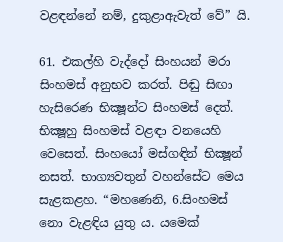වළඳන්නේ නම්, දුකුළාඇවැත් වේ” යි.

61. එකල්හි වැද්දෝ සිංහයන් මරා සිංහමස් අනුභව කරත්. පිඬු සිඟා හැසිරෙණ භික්‍ෂූන්ට සිංහමස් දෙත්. භික්‍ෂූහු සිංහමස් වළඳා වනයෙහි වෙසෙත්. සිංහයෝ මස්ගඳින් භික්‍ෂූන් නසත්. භාග්‍යවතුන් වහන්සේට මෙය සැළකළහ. “මහණෙනි, 6.සිංහමස් නො වැළඳිය යුතු ය. යමෙක්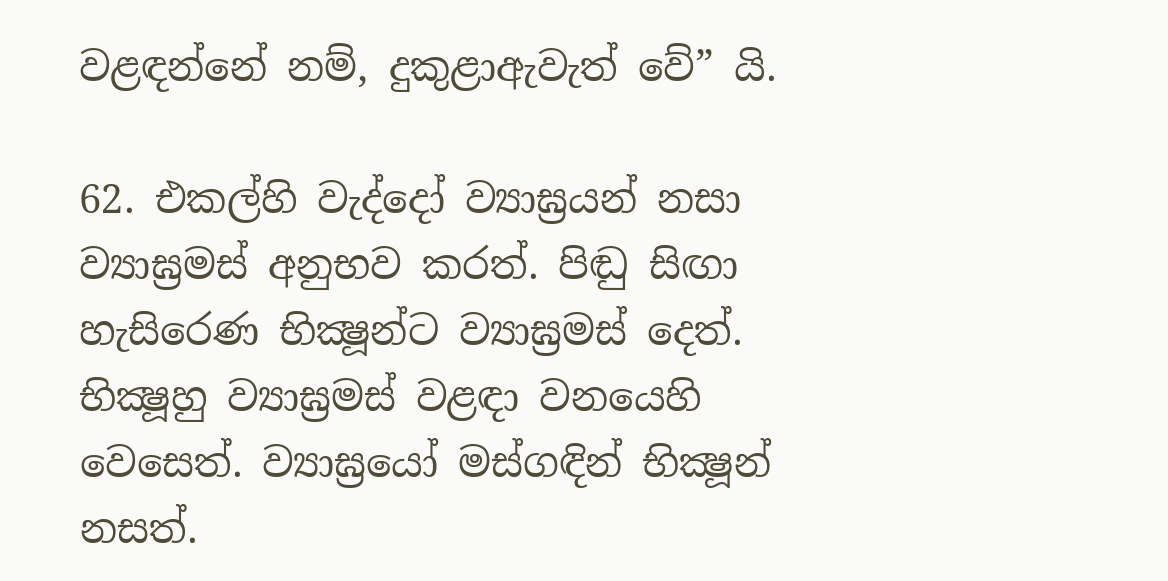වළඳන්නේ නම්, දුකුළාඇවැත් වේ” යි.

62. එකල්හි වැද්දෝ ව්‍යාඝ්‍රයන් නසා ව්‍යාඝ්‍රමස් අනුභව කරත්. පිඬු සිඟා හැසිරෙණ භික්‍ෂූන්ට ව්‍යාඝ්‍රමස් දෙත්. භික්‍ෂූහු ව්‍යාඝ්‍රමස් වළඳා වනයෙහි වෙසෙත්. ව්‍යාඝ්‍රයෝ මස්ගඳින් භික්‍ෂූන් නසත්.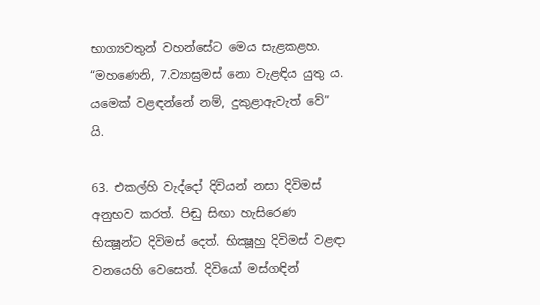භාග්‍යවතුන් වහන්සේට මෙය සැළකළහ. “මහණෙනි, 7.ව්‍යාඝ්‍රමස් නො වැළඳිය යුතු ය. යමෙක් වළඳන්නේ නම්, දුකුළාඇවැත් වේ” යි.

63. එකල්හි වැද්දෝ දිවියන් නසා දිවිමස් අනුභව කරත්. පිඬු සිඟා හැසිරෙණ භික්‍ෂූන්ට දිවිමස් දෙත්. භික්‍ෂූහු දිවිමස් වළඳා වනයෙහි වෙසෙත්. දිවියෝ මස්ගඳින්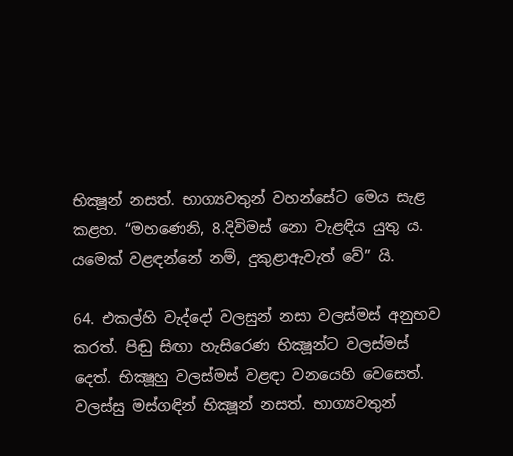භික්‍ෂූන් නසත්. භාග්‍යවතුන් වහන්සේට මෙය සැළ කළහ. “මහණෙනි, 8.දිවිමස් නො වැළඳිය යුතු ය. යමෙක් වළඳන්නේ නම්, දුකුළාඇවැත් වේ” යි.

64. එකල්හි වැද්දෝ වලසුන් නසා වලස්මස් අනුභව කරත්. පිඬු සිඟා හැසිරෙණ භික්‍ෂූන්ට වලස්මස් දෙත්. භික්‍ෂූහු වලස්මස් වළඳා වනයෙහි වෙසෙත්. වලස්සු මස්ගඳින් භික්‍ෂූන් නසත්. භාග්‍යවතුන්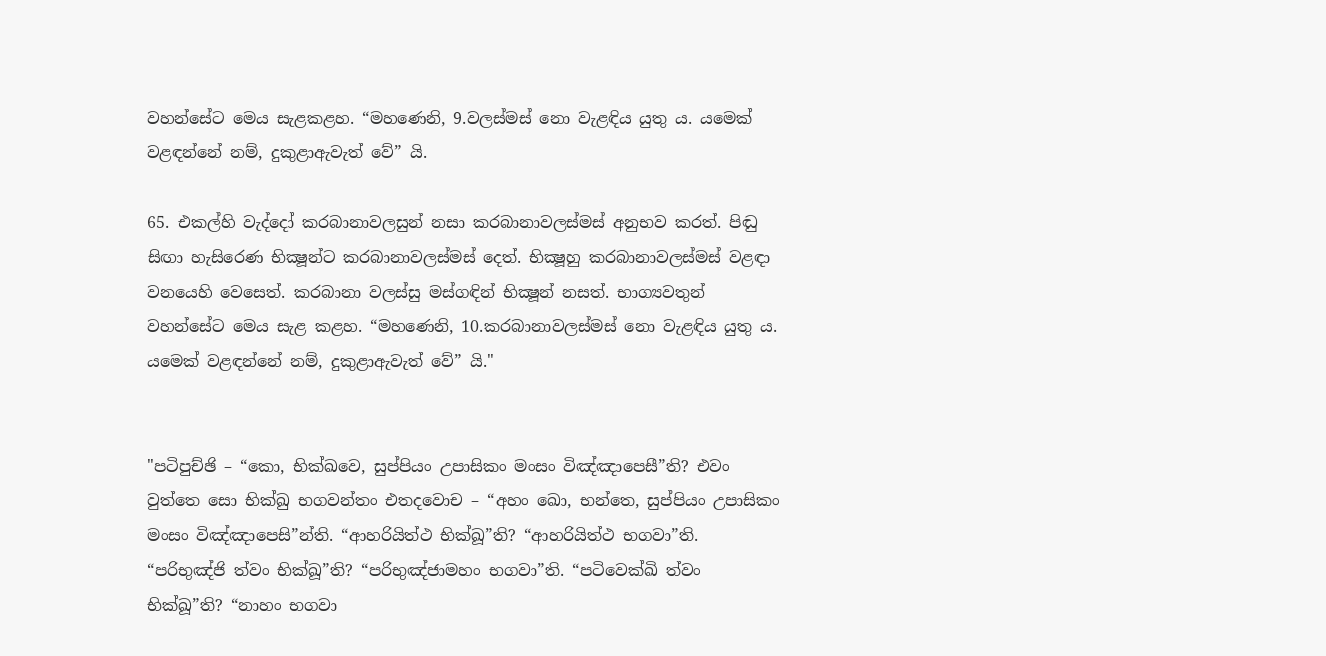වහන්සේට මෙය සැළකළහ. “මහණෙනි, 9.වලස්මස් නො වැළඳිය යුතු ය. යමෙක් වළඳන්නේ නම්, දුකුළාඇවැත් වේ” යි.

65. එකල්හි වැද්දෝ කරබානාවලසුන් නසා කරබානාවලස්මස් අනුභව කරත්. පිඬු සිඟා හැසිරෙණ භික්‍ෂූන්ට කරබානාවලස්මස් දෙත්. භික්‍ෂූහු කරබානාවලස්මස් වළඳා වනයෙහි වෙසෙත්. කරබානා වලස්සු මස්ගඳින් භික්‍ෂූන් නසත්. භාග්‍යවතුන් වහන්සේට මෙය සැළ කළහ. “මහණෙනි, 10.කරබානාවලස්මස් නො වැළඳිය යුතු ය. යමෙක් වළඳන්නේ නම්, දුකුළාඇවැත් වේ” යි."


"පටිපුච්ඡි – “කො, භික්ඛවෙ, සුප්පියං උපාසිකං මංසං විඤ්ඤාපෙසී”ති? එවං වුත්තෙ සො භික්ඛු භගවන්තං එතදවොච – “අහං ඛො, භන්තෙ, සුප්පියං උපාසිකං මංසං විඤ්ඤාපෙසි”න්ති. “ආහරියිත්ථ භික්ඛූ”ති? “ආහරියිත්ථ භගවා”ති. “පරිභුඤ්ජි ත්වං භික්ඛූ”ති? “පරිභුඤ්ජාමහං භගවා”ති. “පටිවෙක්ඛි ත්වං භික්ඛූ”ති? “නාහං භගවා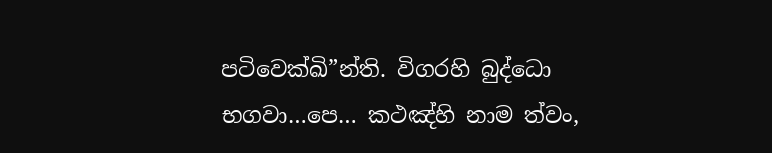පටිවෙක්ඛි”න්ති. විගරහි බුද්ධො භගවා…පෙ… කථඤ්හි නාම ත්වං,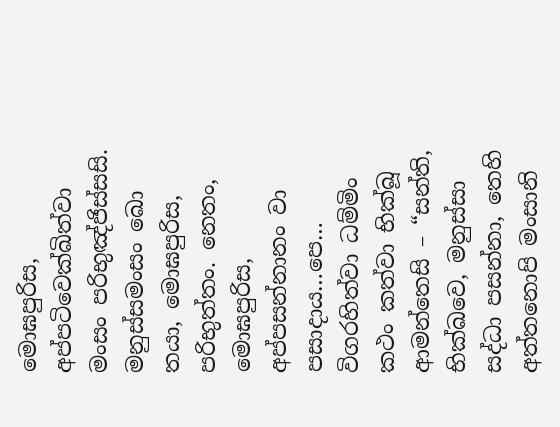මොඝපුරිස, අප්පටිවෙක්ඛිත්වා මංසං පරිභුඤ්ජිස්සසි. මනුස්සමංසං ඛො තයා, මොඝපුරිස, පරිභුත්තං. නෙතං, මොඝපුරිස, අප්පසන්නානං වා පසාදාය…පෙ… විගරහිත්වා ධම්මිං කථං කත්වා භික්ඛූ ආමන්තෙසි – “සන්ති, භික්ඛවෙ, මනුස්සා සද්ධා පසන්නා, තෙහි අත්තනොපි මංසානි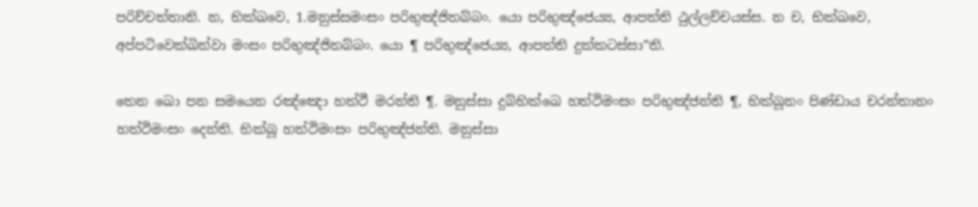පරිච්චත්තානි. න, භික්ඛවෙ, 1.මනුස්සමංසං පරිභුඤ්ජිතබ්බං. යො පරිභුඤ්ජෙය්‍ය, ආපත්ති ථුල්ලච්චයස්ස. න ච, භික්ඛවෙ, අප්පටිවෙක්ඛිත්වා මංසං පරිභුඤ්ජිතබ්බං. යො ¶ පරිභුඤ්ජෙය්‍ය, ආපත්ති දුක්කටස්සා”ති.

තෙන ඛො පන සමයෙන රඤ්ඤො හත්ථී මරන්ති ¶. මනුස්සා දුබ්භික්ඛෙ හත්ථිමංසං පරිභුඤ්ජන්ති ¶, භික්ඛූනං පිණ්ඩාය චරන්තානං හත්ථිමංසං දෙන්ති. භික්ඛූ හත්ථිමංසං පරිභුඤ්ජන්ති. මනුස්සා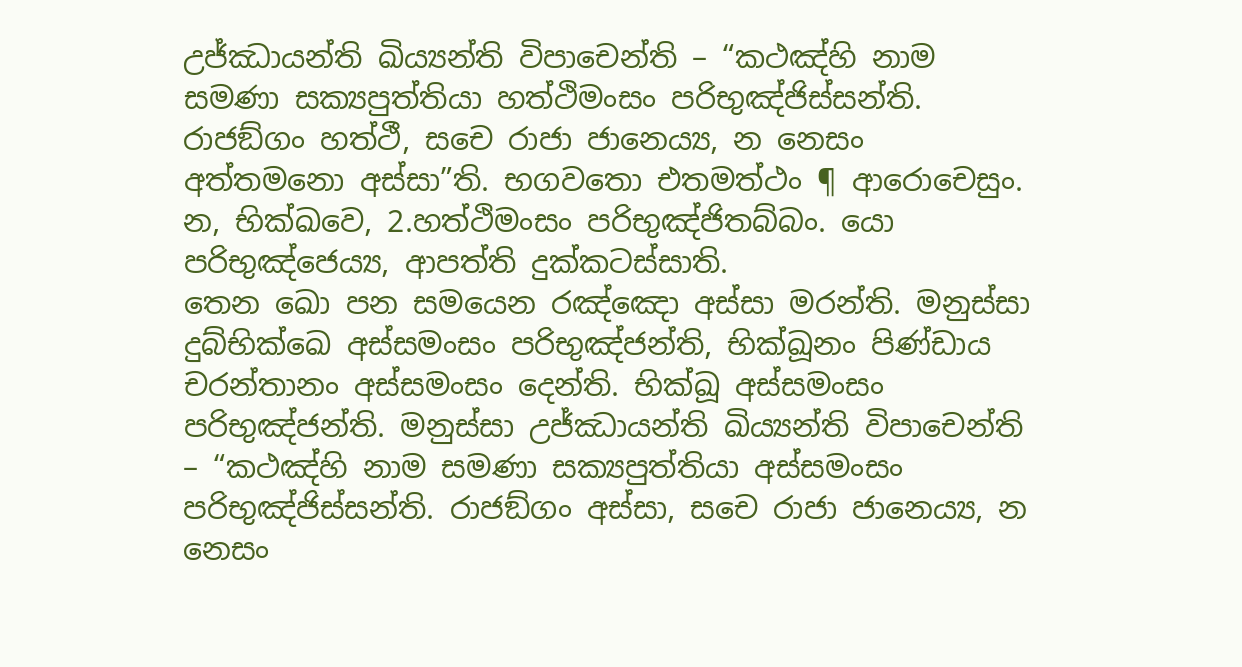උජ්ඣායන්ති ඛිය්‍යන්ති විපාචෙන්ති – “කථඤ්හි නාම සමණා සක්‍යපුත්තියා හත්ථිමංසං පරිභුඤ්ජිස්සන්ති. රාජඞ්ගං හත්ථී, සචෙ රාජා ජානෙය්‍ය, න නෙසං අත්තමනො අස්සා”ති. භගවතො එතමත්ථං ¶ ආරොචෙසුං. න, භික්ඛවෙ, 2.හත්ථිමංසං පරිභුඤ්ජිතබ්බං. යො පරිභුඤ්ජෙය්‍ය, ආපත්ති දුක්කටස්සාති.
තෙන ඛො පන සමයෙන රඤ්ඤො අස්සා මරන්ති. මනුස්සා දුබ්භික්ඛෙ අස්සමංසං පරිභුඤ්ජන්ති, භික්ඛූනං පිණ්ඩාය චරන්තානං අස්සමංසං දෙන්ති. භික්ඛූ අස්සමංසං පරිභුඤ්ජන්ති. මනුස්සා උජ්ඣායන්ති ඛිය්‍යන්ති විපාචෙන්ති – “කථඤ්හි නාම සමණා සක්‍යපුත්තියා අස්සමංසං පරිභුඤ්ජිස්සන්ති. රාජඞ්ගං අස්සා, සචෙ රාජා ජානෙය්‍ය, න නෙසං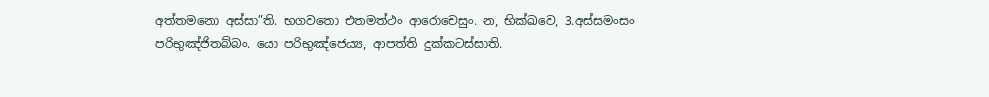අත්තමනො අස්සා”ති. භගවතො එතමත්ථං ආරොචෙසුං. න, භික්ඛවෙ, 3.අස්සමංසං පරිභුඤ්ජිතබ්බං. යො පරිභුඤ්ජෙය්‍ය, ආපත්ති දුක්කටස්සාති.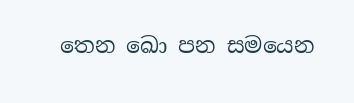තෙන ඛො පන සමයෙන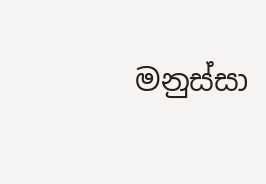මනුස්සා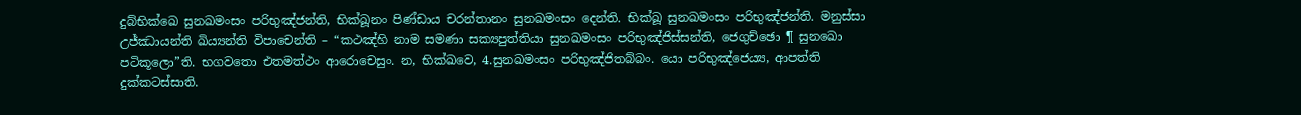දුබ්භික්ඛෙ සුනඛමංසං පරිභුඤ්ජන්ති, භික්ඛූනං පිණ්ඩාය චරන්තානං සුනඛමංසං දෙන්ති. භික්ඛූ සුනඛමංසං පරිභුඤ්ජන්ති. මනුස්සා උජ්ඣායන්ති ඛිය්‍යන්ති විපාචෙන්ති – “කථඤ්හි නාම සමණා සක්‍යපුත්තියා සුනඛමංසං පරිභුඤ්ජිස්සන්ති, ජෙගුච්ඡො ¶ සුනඛො පටිකූලො”ති. භගවතො එතමත්ථං ආරොචෙසුං. න, භික්ඛවෙ, 4.සුනඛමංසං පරිභුඤ්ජිතබ්බං. යො පරිභුඤ්ජෙය්‍ය, ආපත්ති දුක්කටස්සාති.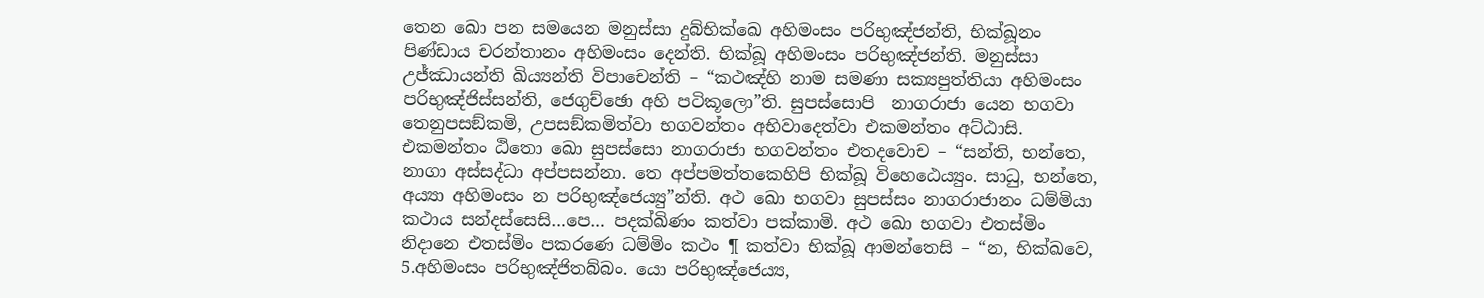තෙන ඛො පන සමයෙන මනුස්සා දුබ්භික්ඛෙ අහිමංසං පරිභුඤ්ජන්ති, භික්ඛූනං පිණ්ඩාය චරන්තානං අහිමංසං දෙන්ති. භික්ඛූ අහිමංසං පරිභුඤ්ජන්ති. මනුස්සා උජ්ඣායන්ති ඛිය්‍යන්ති විපාචෙන්ති – “කථඤ්හි නාම සමණා සක්‍යපුත්තියා අහිමංසං පරිභුඤ්ජිස්සන්ති, ජෙගුච්ඡො අහි පටිකූලො”ති. සුපස්සොපි  නාගරාජා යෙන භගවා තෙනුපසඞ්කමි, උපසඞ්කමිත්වා භගවන්තං අභිවාදෙත්වා එකමන්තං අට්ඨාසි. එකමන්තං ඨිතො ඛො සුපස්සො නාගරාජා භගවන්තං එතදවොච – “සන්ති, භන්තෙ, නාගා අස්සද්ධා අප්පසන්නා. තෙ අප්පමත්තකෙහිපි භික්ඛූ විහෙඨෙය්‍යුං. සාධු, භන්තෙ, අය්‍යා අහිමංසං න පරිභුඤ්ජෙය්‍යු”න්ති. අථ ඛො භගවා සුපස්සං නාගරාජානං ධම්මියා කථාය සන්දස්සෙසි…පෙ… පදක්ඛිණං කත්වා පක්කාමි. අථ ඛො භගවා එතස්මිං නිදානෙ එතස්මිං පකරණෙ ධම්මිං කථං ¶ කත්වා භික්ඛූ ආමන්තෙසි – “න, භික්ඛවෙ, 5.අහිමංසං පරිභුඤ්ජිතබ්බං. යො පරිභුඤ්ජෙය්‍ය,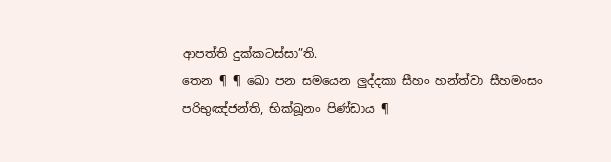ආපත්ති දුක්කටස්සා”ති.
තෙන ¶ ¶ ඛො පන සමයෙන ලුද්දකා සීහං හන්ත්වා සීහමංසං  පරිභුඤ්ජන්ති, භික්ඛූනං පිණ්ඩාය ¶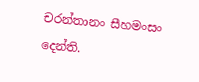චරන්තානං සීහමංසං දෙන්ති.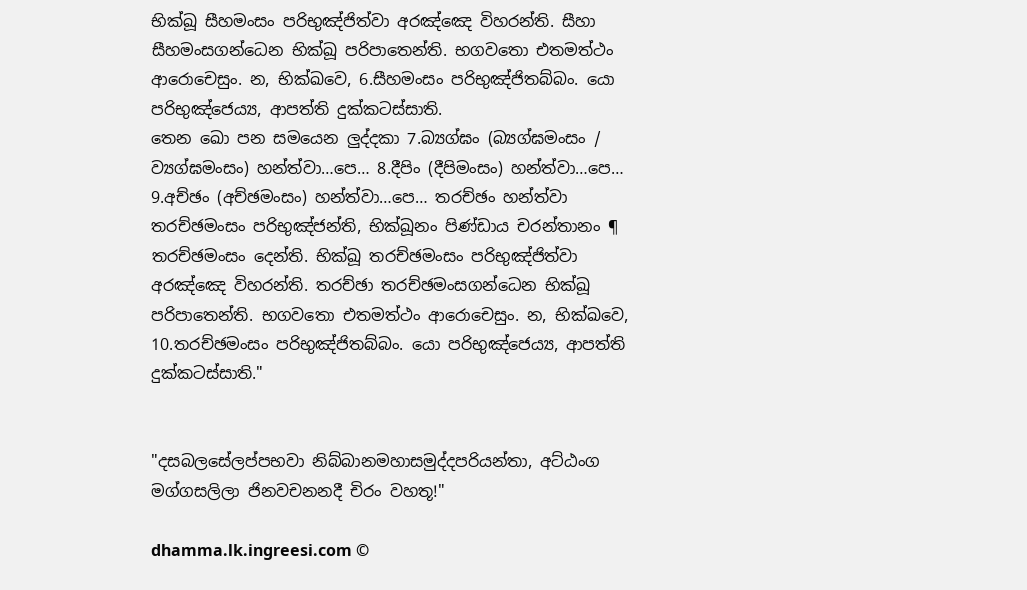භික්ඛූ සීහමංසං පරිභුඤ්ජිත්වා අරඤ්ඤෙ විහරන්ති. සීහා සීහමංසගන්ධෙන භික්ඛූ පරිපාතෙන්ති. භගවතො එතමත්ථං ආරොචෙසුං. න, භික්ඛවෙ, 6.සීහමංසං පරිභුඤ්ජිතබ්බං. යො පරිභුඤ්ජෙය්‍ය, ආපත්ති දුක්කටස්සාති.
තෙන ඛො පන සමයෙන ලුද්දකා 7.බ්‍යග්ඝං (බ්‍යග්ඝමංසං / ව්‍යග්ඝමංසං) හන්ත්වා…පෙ… 8.දීපිං (දීපිමංසං) හන්ත්වා…පෙ… 9.අච්ඡං (අච්ඡමංසං) හන්ත්වා…පෙ… තරච්ඡං හන්ත්වා තරච්ඡමංසං පරිභුඤ්ජන්ති, භික්ඛූනං පිණ්ඩාය චරන්තානං ¶ තරච්ඡමංසං දෙන්ති. භික්ඛූ තරච්ඡමංසං පරිභුඤ්ජිත්වා අරඤ්ඤෙ විහරන්ති. තරච්ඡා තරච්ඡමංසගන්ධෙන භික්ඛූ පරිපාතෙන්ති. භගවතො එතමත්ථං ආරොචෙසුං. න, භික්ඛවෙ, 10.තරච්ඡමංසං පරිභුඤ්ජිතබ්බං. යො පරිභුඤ්ජෙය්‍ය, ආපත්ති දුක්කටස්සාති."


"දසබලසේලප්පභවා නිබ්බානමහාසමුද්දපරියන්තා, අට්ඨංග මග්ගසලිලා ජිනවචනනදී චිරං වහතූ!"

dhamma.lk.ingreesi.com ©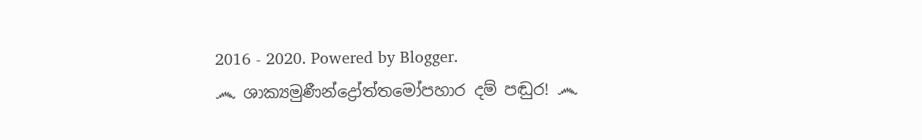2016 - 2020. Powered by Blogger.
෴ ශාක්‍යමුණීන්ද්‍රෝත්තමෝපහාර දම් පඬුර! ෴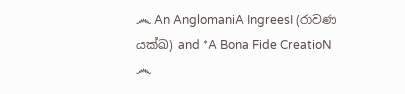෴ An AnglomaniA IngreesI (රාවණ යක්ඛ) and *A Bona Fide CreatioN ෴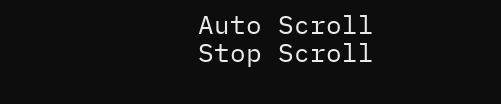Auto Scroll Stop Scroll